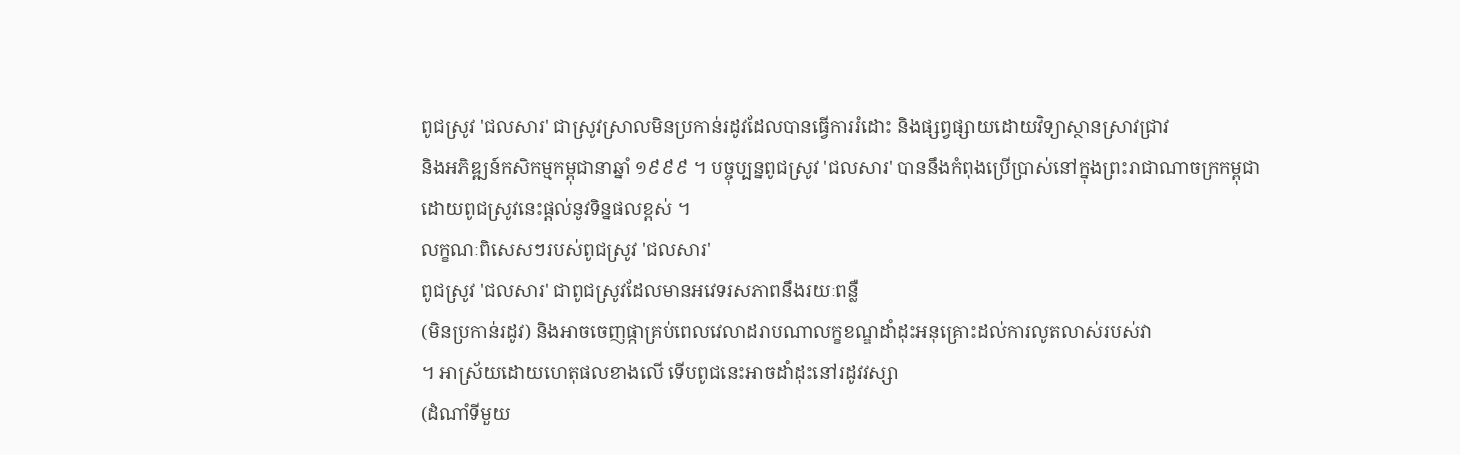ពូជស្រូវ 'ជលសារ' ជាស្រូវស្រាលមិនប្រកាន់រដូវដែលបានធ្វើការរំដោះ និងផ្សព្វផ្សាយដោយវិទ្យាស្ថានស្រាវជ្រាវ
និងអភិឌ្ឍន៍កសិកម្មកម្ពុជានាឆ្នាំ ១៩៩៩ ។ បច្ចុប្បន្នពូជស្រូវ 'ជលសារ' បាននឹងកំពុងប្រើប្រាស់នៅក្នុងព្រះរាជាណាចក្រកម្ពុជា
ដោយពូជស្រូវនេះផ្តល់នូវទិន្នផលខ្ពស់ ។
លក្ខណៈពិសេសៗរបស់ពូជស្រូវ 'ជលសារ'
ពូជស្រូវ 'ជលសារ' ជាពូជស្រូវដែលមានអវេទរសភាពនឹងរយៈពន្លឺ
(មិនប្រកាន់រដូវ) និងអាចចេញផ្កាគ្រប់ពេលវេលាដរាបណាលក្ខខណ្ឌដាំដុះអនុគ្រោះដល់ការលូតលាស់របស់វា
។ អាស្រ័យដោយហេតុផលខាងលើ ទើបពូជនេះអាចដាំដុះនៅរដូវវស្សា
(ដំណាំទីមួយ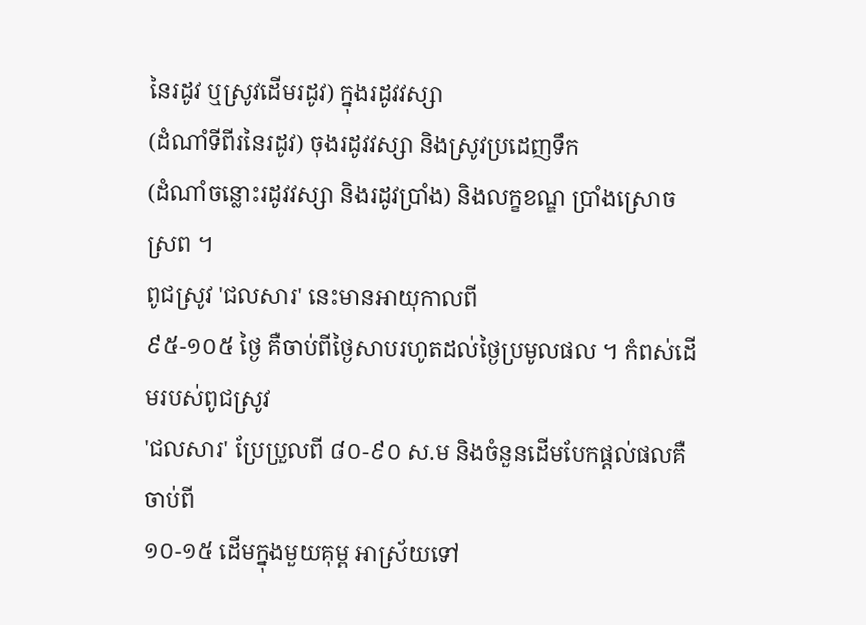នៃរដូវ ឬស្រូវដើមរដូវ) ក្នុងរដូវវស្សា
(ដំណាំទីពីរនៃរដូវ) ចុងរដូវវស្សា និងស្រូវប្រដេញទឹក
(ដំណាំចន្លោះរដូវវស្សា និងរដូវប្រាំង) និងលក្ខខណ្ឌ ប្រាំងស្រោចស្រព ។
ពូជស្រូវ 'ជលសារ' នេះមានអាយុកាលពី
៩៥-១០៥ ថ្ងៃ គឺចាប់ពីថ្ងៃសាបរហូតដល់ថ្ងៃប្រមូលផល ។ កំពស់ដើមរបស់ពូជស្រូវ
'ជលសារ' ប្រែប្រួលពី ៨០-៩០ ស.ម និងចំនួនដើមបែកផ្តល់ផលគឺចាប់ពី
១០-១៥ ដើមក្នុងមួយគុម្ព អាស្រ័យទៅ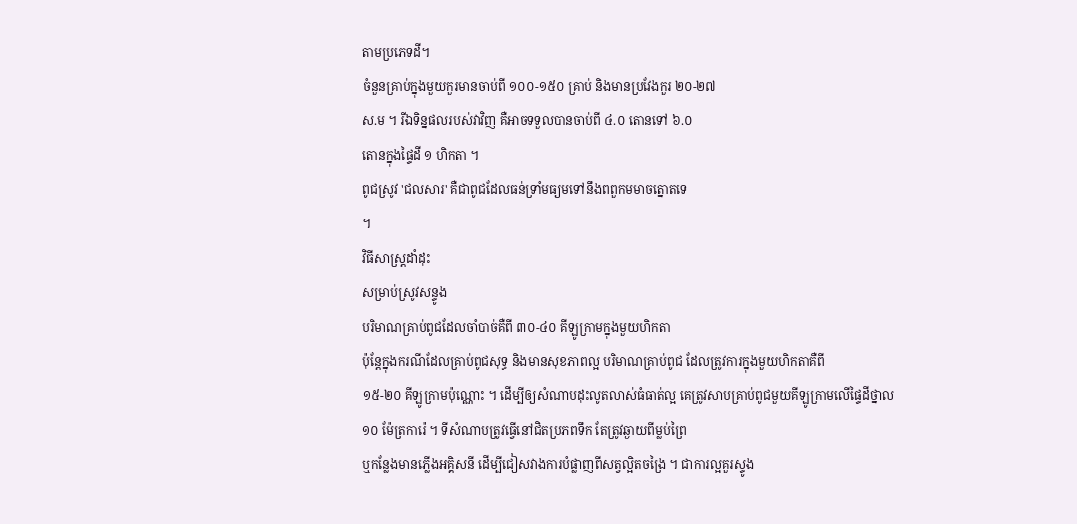តាមប្រភេទដី។
ចំនួនគ្រាប់ក្នុងមួយកួរមានចាប់ពី ១០០-១៥០ គ្រាប់ និងមានប្រវែងកួរ ២០-២៧
ស.ម ។ រីឯទិន្នផលរបស់វាវិញ គឺអាចទទួលបានចាប់ពី ៤.០ តោនទៅ ៦.០
តោនក្នុងផ្ទៃដី ១ ហិកតា ។
ពូជស្រូវ 'ជលសារ' គឺជាពូជដែលធន់ទ្រាំមធ្យមទៅនឹងពពួកមមាចត្នោតទេ
។
វិធីសាស្ត្រដាំដុះ
សម្រាប់ស្រូវសន្ទូង
បរិមាណគ្រាប់ពូជដែលចាំបាច់គឺពី ៣០-៤០ គីឡូក្រាមក្នុងមួយហិកតា
ប៉ុន្តែក្នុងករណីដែលគ្រាប់ពូជសុទ្ធ និងមានសុខភាពល្អ បរិមាណគ្រាប់ពូជ ដែលត្រូវការក្នុងមួយហិកតាគឺពី
១៥-២០ គីឡូក្រាមប៉ុណ្ណោះ ។ ដើម្បីឲ្យសំណាបដុះលូតលាស់ធំធាត់ល្អ គេត្រូវសាបគ្រាប់ពូជមួយគីឡូក្រាមលើផ្ទៃដីថ្នាល
១០ ម៉ែត្រការ៉េ ។ ទីសំណាបត្រូវធ្វើនៅជិតប្រភពទឹក តែត្រូវឆ្ងាយពីម្លប់ព្រៃ
ឬកន្លែងមានភ្លើងអគ្គិសនី ដើម្បីជៀសវាងការបំផ្លាញពីសត្វល្អិតចង្រៃ ។ ជាការល្អគួរស្ទូង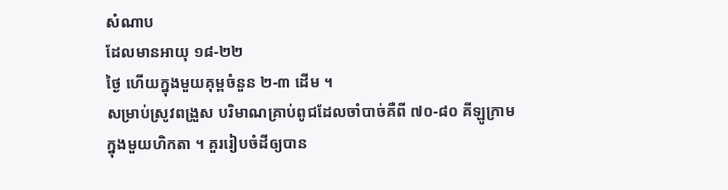សំណាប
ដែលមានអាយុ ១៨-២២
ថ្ងៃ ហើយក្នុងមួយគុម្ពចំនួន ២-៣ ដើម ។
សម្រាប់ស្រូវពង្រួស បរិមាណគ្រាប់ពូជដែលចាំបាច់គឺពី ៧០-៨០ គីឡូក្រាម
ក្នុងមួយហិកតា ។ គួររៀបចំដីឲ្យបាន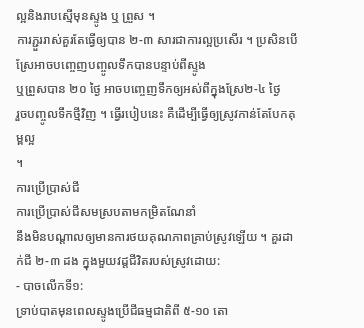ល្អនិងរាបស្មើមុនស្ទូង ឬ ព្រួស ។
ការភ្ជួររាស់គួរតែធ្វើឲ្យបាន ២-៣ សារជាការល្អប្រសើរ ។ ប្រសិនបើស្រែអាចបញ្ចេញបញ្ចូលទឹកបានបន្ទាប់ពីស្ទូង
ឬព្រួសបាន ២០ ថ្ងៃ អាចបញ្ចេញទឹកឲ្យអស់ពីក្នុងស្រែ២-៤ ថ្ងៃ
រួចបញ្ចូលទឹកថ្មីវិញ ។ ធ្វើរបៀបនេះ គឺដើម្បីធ្វើឲ្យស្រូវកាន់តែបែកគុម្ពល្អ
។
ការប្រើប្រាស់ជី
ការប្រើប្រាស់ជីសមស្របតាមកម្រិតណែនាំ
នឹងមិនបណ្តាលឲ្យមានការថយគុណភាពគ្រាប់ស្រូវឡើយ ។ គួរដាក់ជី ២-៣ ដង ក្នុងមួយវដ្តជីវិតរបស់ស្រូវដោយ:
- បាចលើកទី១:
ទ្រាប់បាតមុនពេលស្ទូងប្រើជីធម្មជាតិពី ៥-១០ តោ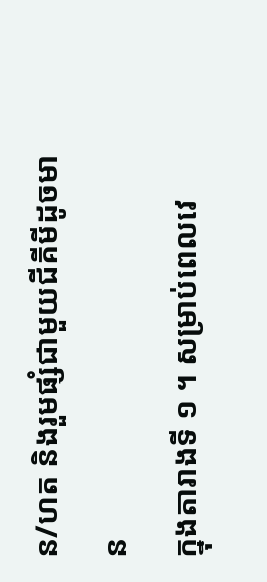ន/ហត និងរួមផ្សំជាមួយជីគីមីដូចមាន
ក្នុងតារាងទី ១ ។ សម្រាប់ពេលវេ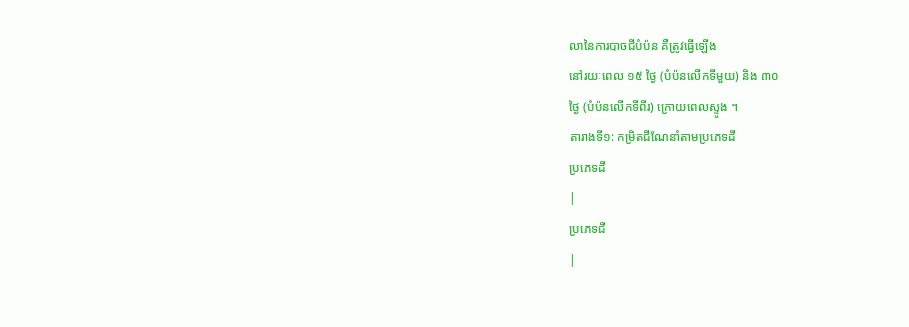លានៃការបាចជីបំប៉ន គឺត្រូវធ្វើឡើង
នៅរយៈពេល ១៥ ថ្ងៃ (បំប៉នលើកទីមួយ) និង ៣០
ថ្ងៃ (បំប៉នលើកទីពីរ) ក្រោយពេលស្ទូង ។
តារាងទី១: កម្រិតជីណែនាំតាមប្រភេទដី
ប្រភេទដី
|
ប្រភេទជី
|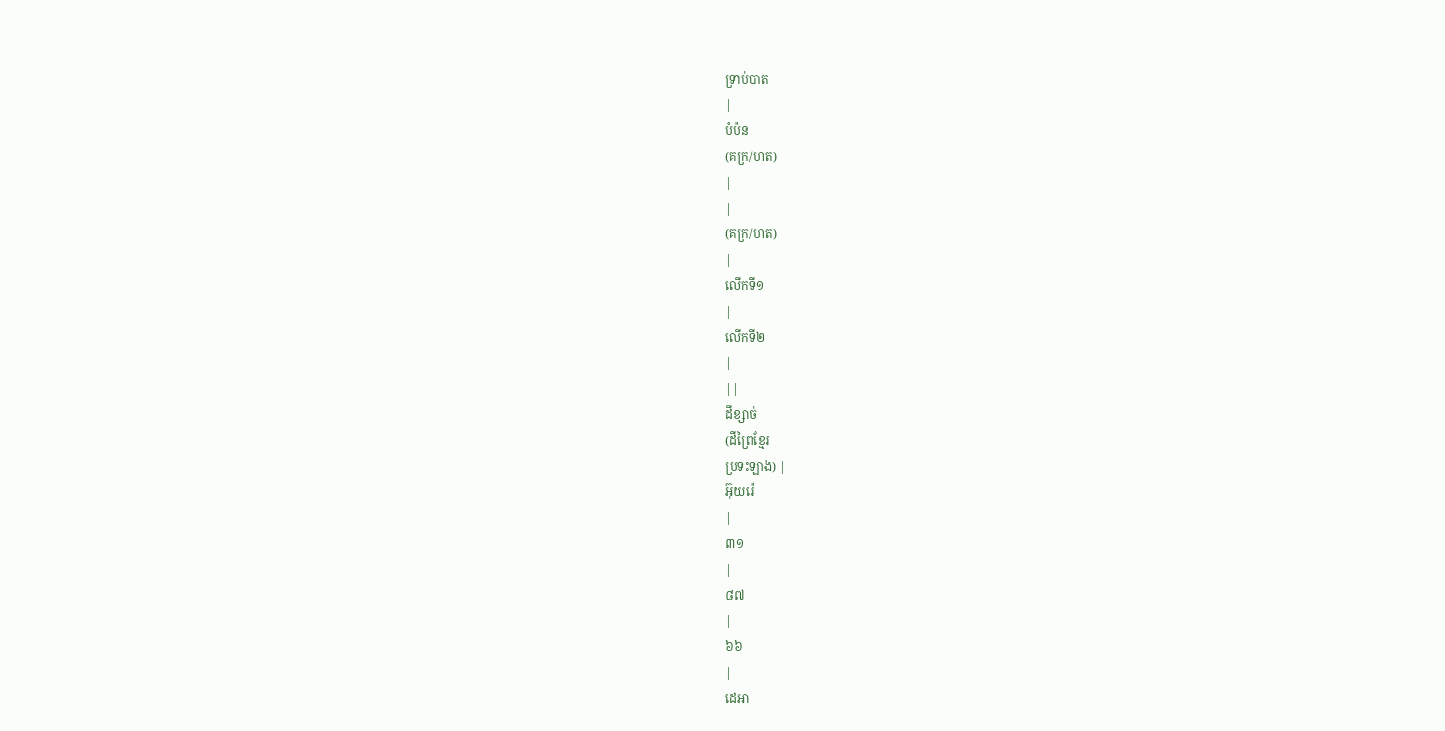ទ្រាប់បាត
|
បំប៉ន
(គក្រ/ហត)
|
|
(គក្រ/ហត)
|
លើកទី១
|
លើកទី២
|
||
ដីខ្សាច់
(ដីព្រៃខ្មែរ
ប្រទះឡាង) |
អ៊ុយរ៉េ
|
៣១
|
៨៧
|
៦៦
|
ដេអា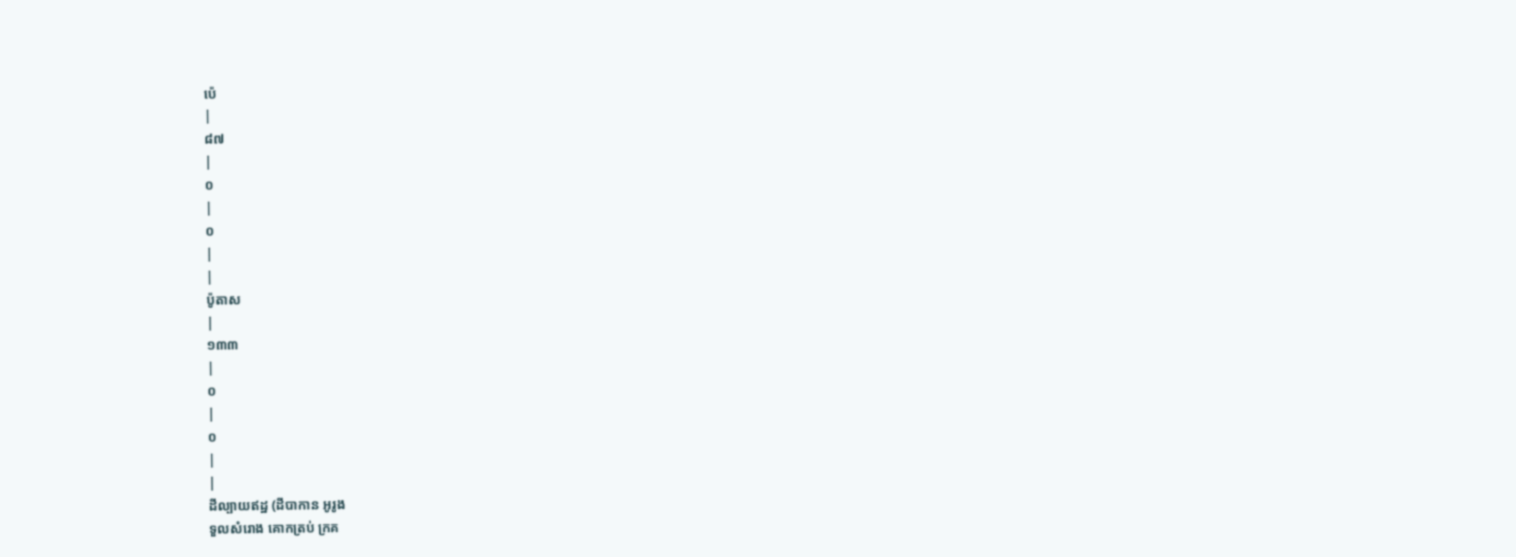ប៉េ
|
៨៧
|
០
|
០
|
|
ប៉ូតាស
|
១៣៣
|
០
|
០
|
|
ដីល្បាយឥដ្ឋ (ដីបាកាន អូរូង
ទួលសំរោង គោកត្រប់ ក្រគ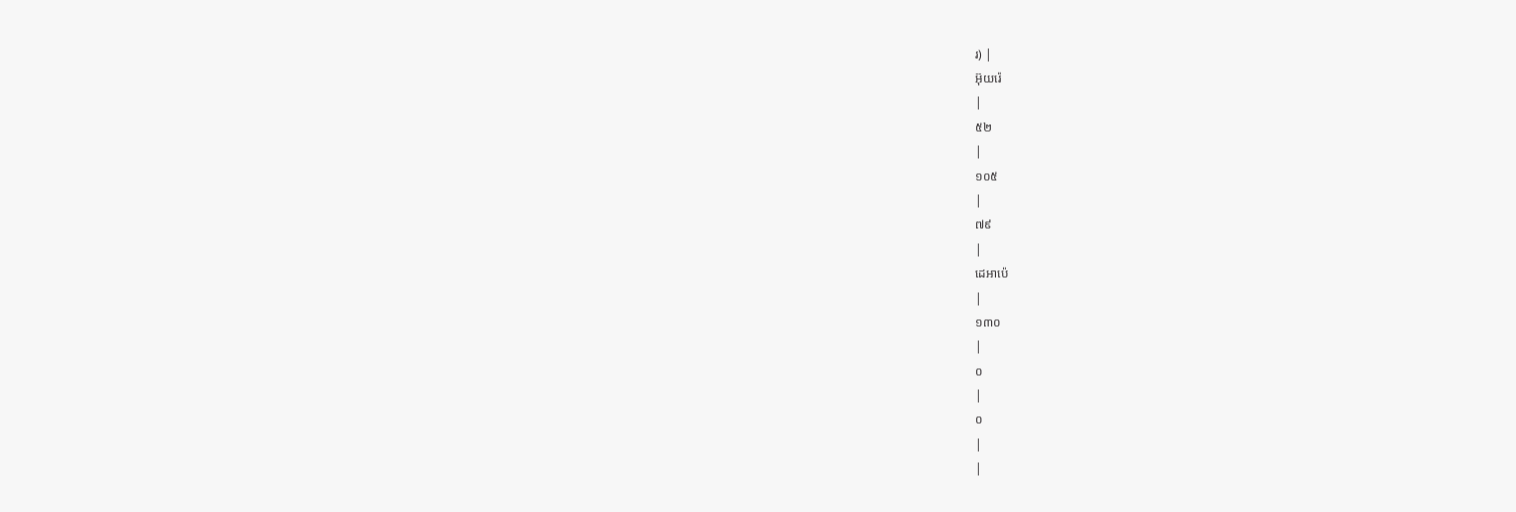រ) |
អ៊ុយរ៉េ
|
៥២
|
១០៥
|
៧៩
|
ដេអាប៉េ
|
១៣០
|
០
|
០
|
|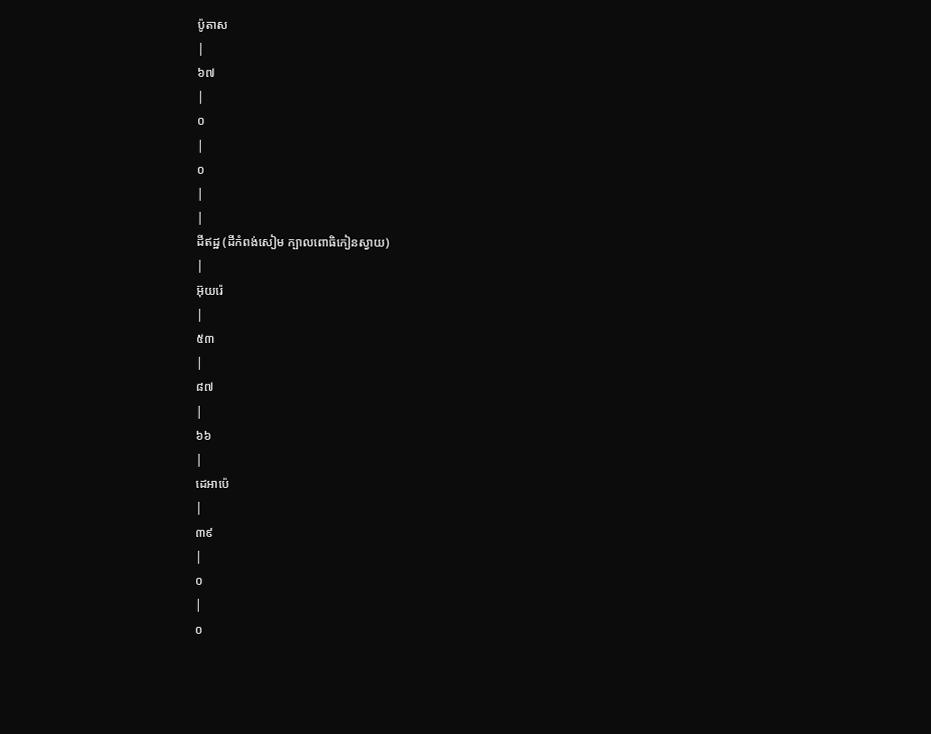ប៉ូតាស
|
៦៧
|
០
|
០
|
|
ដីឥដ្ឋ (ដីកំពង់សៀម ក្បាលពោធិកៀនស្វាយ)
|
អ៊ុយរ៉េ
|
៥៣
|
៨៧
|
៦៦
|
ដេអាប៉េ
|
៣៩
|
០
|
០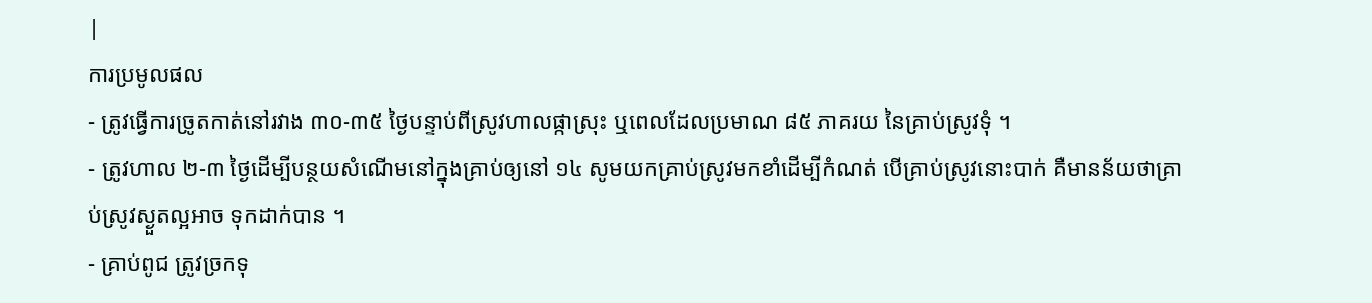|
ការប្រមូលផល
- ត្រូវធ្វើការច្រូតកាត់នៅរវាង ៣០-៣៥ ថ្ងៃបន្ទាប់ពីស្រូវហាលផ្កាស្រុះ ឬពេលដែលប្រមាណ ៨៥ ភាគរយ នៃគ្រាប់ស្រូវទុំ ។
- ត្រូវហាល ២-៣ ថ្ងៃដើម្បីបន្ថយសំណើមនៅក្នុងគ្រាប់ឲ្យនៅ ១៤ សូមយកគ្រាប់ស្រូវមកខាំដើម្បីកំណត់ បើគ្រាប់ស្រូវនោះបាក់ គឺមានន័យថាគ្រាប់ស្រូវស្ងួតល្អអាច ទុកដាក់បាន ។
- គ្រាប់ពូជ ត្រូវច្រកទុ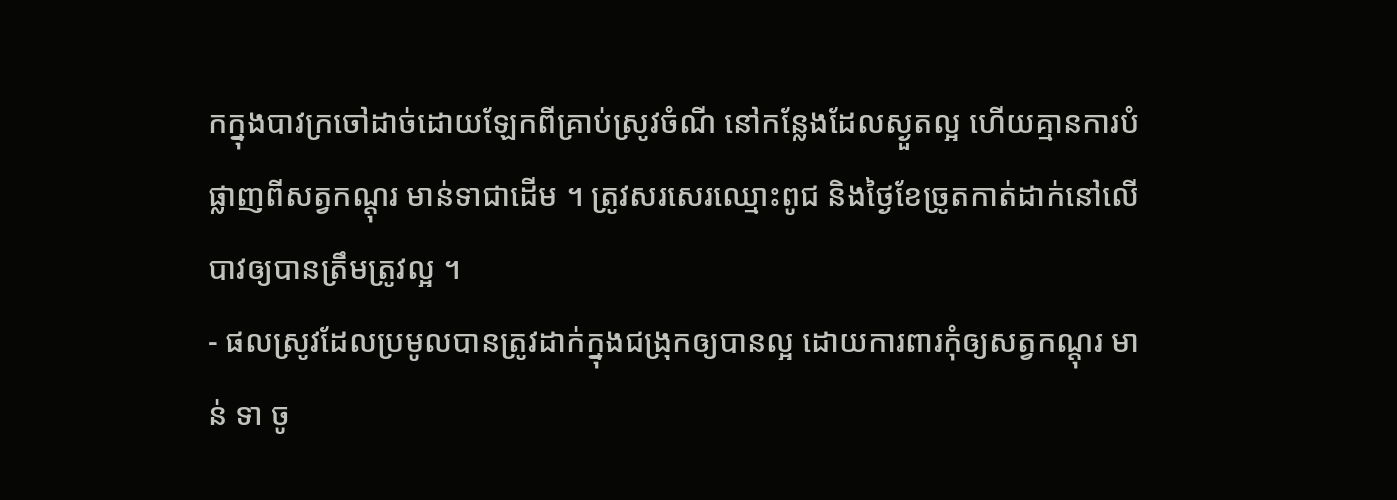កក្នុងបាវក្រចៅដាច់ដោយឡែកពីគ្រាប់ស្រូវចំណី នៅកន្លែងដែលស្ងួតល្អ ហើយគ្មានការបំផ្លាញពីសត្វកណ្តុរ មាន់ទាជាដើម ។ ត្រូវសរសេរឈ្មោះពូជ និងថ្ងៃខែច្រូតកាត់ដាក់នៅលើបាវឲ្យបានត្រឹមត្រូវល្អ ។
- ផលស្រូវដែលប្រមូលបានត្រូវដាក់ក្នុងជង្រុកឲ្យបានល្អ ដោយការពារកុំឲ្យសត្វកណ្តុរ មាន់ ទា ចូ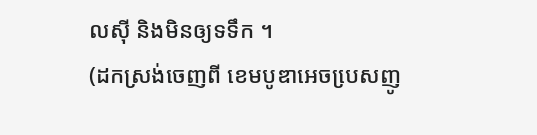លស៊ី និងមិនឲ្យទទឹក ។
(ដកស្រង់ចេញពី ខេមបូឌាអេចបេ្រសញូ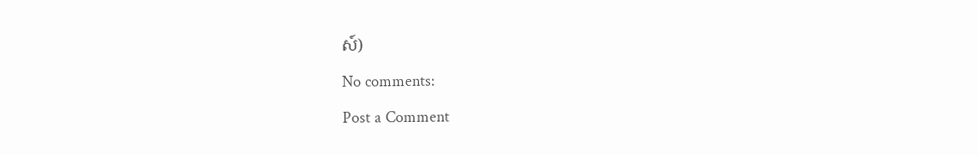ស៍)
No comments:
Post a Comment